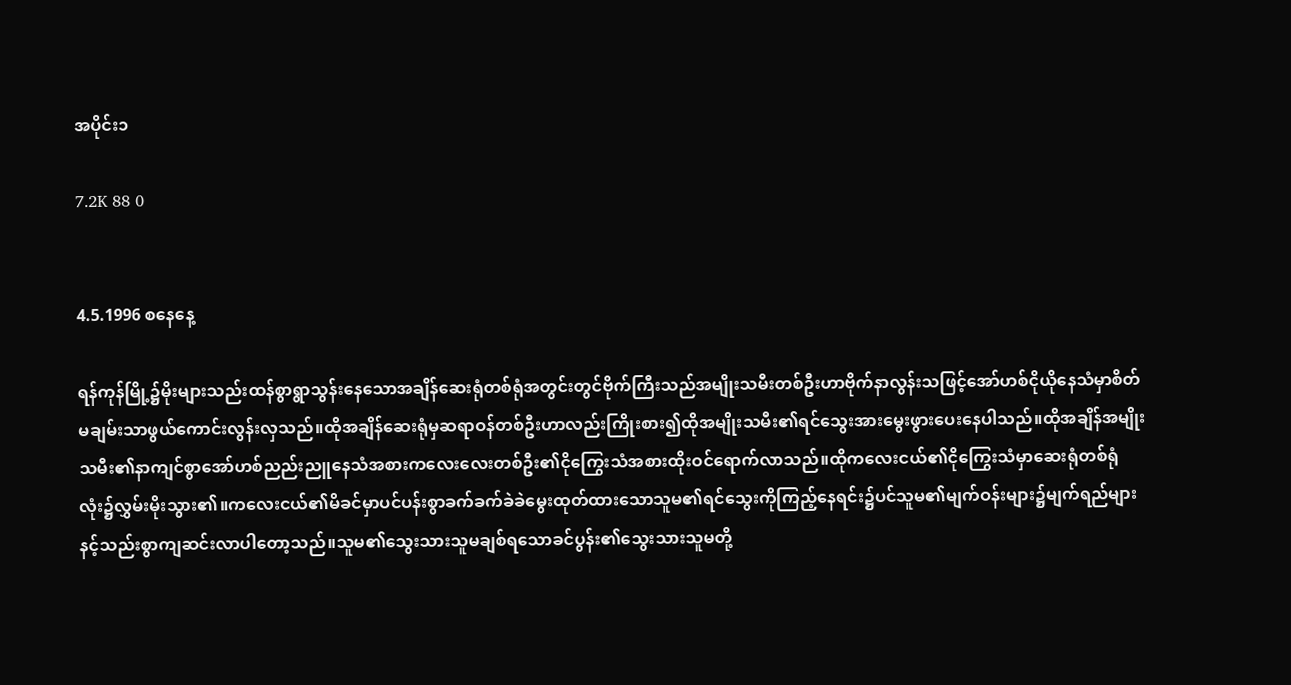အပိုင်း၁

7.2K 88 0


4.5.1996 စနေနေ့

ရန်ကုန်မြို့၌မိုးများသည်းထန်စွာရွာသွန်းနေသောအချိန်ဆေးရုံတစ်ရုံအတွင်းတွင်ဗိုက်ကြီးသည်အမျိုးသမီးတစ်ဦးဟာဗိုက်နာလွန်းသဖြင့်အော်ဟစ်ငိုယိုနေသံမှာစိတ်မချမ်းသာဖွယ်ကောင်းလွန်းလှသည်။ထိုအချိန်ဆေးရုံမှဆရာဝန်တစ်ဦးဟာလည်းကြိုးစား၍ထိုအမျိုးသမီး၏ရင်သွေးအားမွေးဖွားပေးနေပါသည်။ထိုအချိန်အမျိုးသမီး၏နာကျင်စွာအော်ဟစ်ညည်းညူနေသံအစားကလေးလေးတစ်ဦး၏ငိုကြွေးသံအစားထိုးဝင်ရောက်လာသည်။ထိုကလေးငယ်၏ငိုကြွေးသံမှာဆေးရုံတစ်ရုံလုံး၌လွှမ်းမိုးသွား၏။ကလေးငယ်၏မိခင်မှာပင်ပန်းစွာခက်ခက်ခဲခဲမွေးထုတ်ထားသောသူမ၏ရင်သွေးကိုကြည့်နေရင်း၌ပင်သူမ၏မျက်ဝန်းများ၌မျက်ရည်များနင့်သည်းစွာကျဆင်းလာပါတော့သည်။သူမ၏သွေးသားသူမချစ်ရသောခင်ပွန်း၏သွေးသားသူမတို့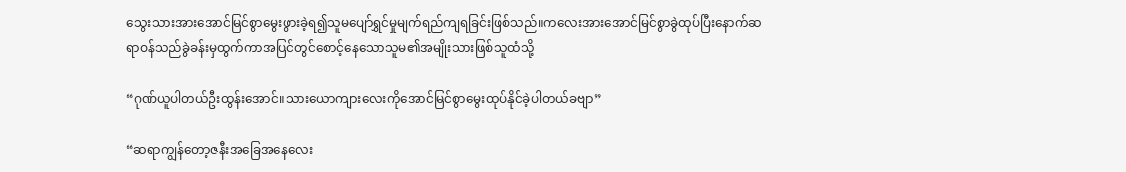သွေးသားအားအောင်မြင်စွာမွေးဖွားခဲ့ရ၍သူမပျော်ရွှင်မှုမျက်ရည်ကျရခြင်းဖြစ်သည်။ကလေးအားအောင်မြင်စွာခွဲထုပ်ပြီးနောက်ဆရာဝန်သည်ခွဲခန်းမှထွက်ကာအပြင်တွင်စောင့်နေသောသူမ၏အမျိုးသားဖြစ်သူထံသို့

“ဂုဏ်ယူပါတယ်ဦးထွန်းအောင်။သားယောကျားလေးကိုအောင်မြင်စွာမွေးထုပ်နိုင်ခဲ့ပါတယ်ခဗျာ”

“ဆရာကျွန်တော့ဇနီးအခြေအနေလေး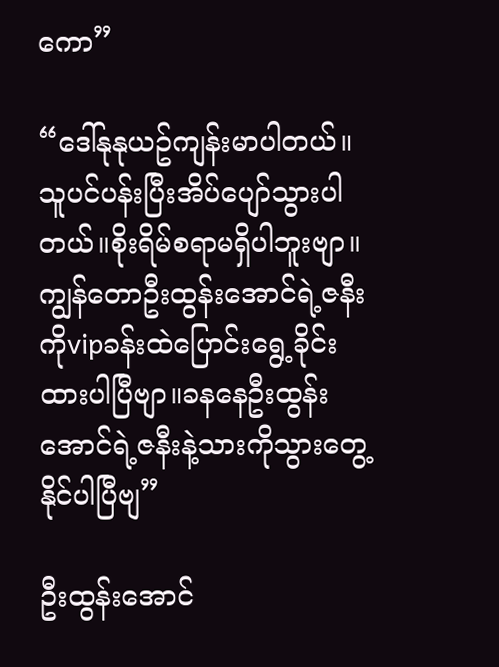ကော”

“ဒေါ်နုနုယဥ်ကျန်းမာပါတယ်။သူပင်ပန်းပြီးအိပ်ပျော်သွားပါတယ်။စိုးရိမ်စရာမရှိပါဘူးဗျာ။ကျွန်တောဦးထွန်းအောင်ရဲ့ဇနီးကိုvipခန်းထဲပြောင်းရွေ့ခိုင်းထားပါပြီဗျာ။ခနနေဦးထွန်းအောင်ရဲ့ဇနီးနဲ့သားကိုသွားတွေ့နိုင်ပါပြီဗျ”

ဦးထွန်းအောင်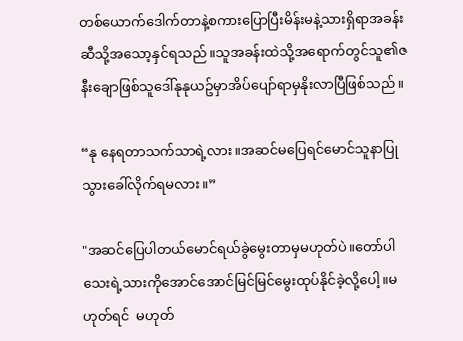တစ်ယောက်ဒေါက်တာနဲ့စကားပြောပြီးမိန်းမနဲ့သားရှိရာအခန်းဆီသို့အသော့နှင်ရသည်။သူအခန်းထဲသို့အရောက်တွင်သူ၏ဇနီးချောဖြစ်သူဒေါ်နုနုယဥ်မှာအိပ်ပျော်ရာမှနိုးလာပြီဖြစ်သည်။

“နု နေရတာသက်သာရဲ့လား။အဆင်မပြေရင်မောင်သူနာပြုသွားခေါ်လိုက်ရမလား။”

"အဆင်ပြေပါတယ်မောင်ရယ်ခွဲမွေးတာမှမဟုတ်ပဲ။တော်ပါသေးရဲ့သားကိုအောင်အောင်မြင်မြင်မွေးထုပ်နိုင်ခဲ့လို့ပေါ့။မဟုတ်ရင်  မဟုတ်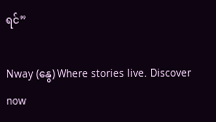ရင်”

Nway (နွေ) Where stories live. Discover now